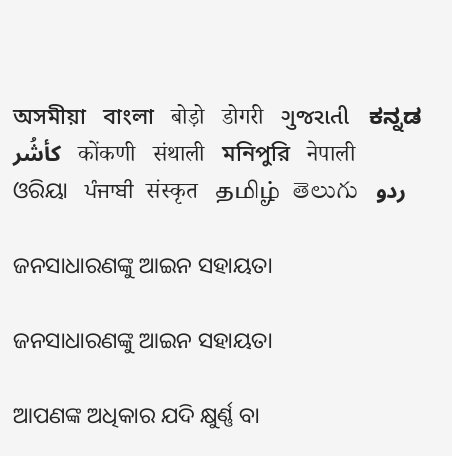অসমীয়া   বাংলা   बोड़ो   डोगरी   ગુજરાતી   ಕನ್ನಡ   كأشُر   कोंकणी   संथाली   মনিপুরি   नेपाली   ଓରିୟା   ਪੰਜਾਬੀ   संस्कृत   தமிழ்  తెలుగు   ردو

ଜନସାଧାରଣଙ୍କୁ ଆଇନ ସହାୟତା

ଜନସାଧାରଣଙ୍କୁ ଆଇନ ସହାୟତା

ଆପଣଙ୍କ ଅଧିକାର ଯଦି କ୍ଷୁର୍ଣ୍ଣ ବା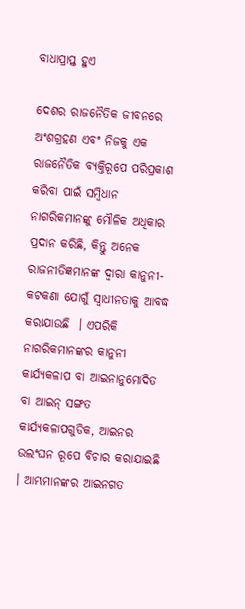ବାଧାପ୍ରାପ୍ତ ହୁଏ

ଦେଶର ରାଜନୈତିକ ଜୀବନରେ ଅଂଶଗ୍ରହଣ ଏବଂ ନିଜକୁ ଏକ ରାଜନୈତିକ ବ୍ୟକ୍ତିରୂପେ ପରିପ୍ରକାଶ କରିବା ପାଇଁ ସମ୍ବିଧାନ ନାଗରିକମାନଙ୍କୁ ମୌଳିକ ଅଧିକାର ପ୍ରଦାନ କରିଛି, କିନ୍ତୁ ଅନେକ ରାଜନୀତିଜ୍ଞମାନଙ୍କ ଦ୍ଵାରା କାନୁନୀ-କଟକଣା ଯୋଗୁଁ ସ୍ଵାଧୀନତାକୁ ଆବଦ୍ଧ କରାଯାଉଛି  । ଏପରିକି ନାଗରିକମାନଙ୍କର କାନୁନୀ କାର୍ଯ୍ୟକଳାପ ବା ଆଇନାନୁମୋଦିତ ବା ଆଇନ୍ ସଙ୍ଗତ କାର୍ଯ୍ୟକଳାପଗୁଡିକ, ଆଇନର ଉଲଂଘନ ରୂପେ ବିଚାର କରାଯାଇଛି  । ଆମ୍ଭମାନଙ୍କର ଆଇନଗତ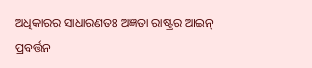ଅଧିକାରର ସାଧାରଣତଃ ଅଜ୍ଞତା ରାଷ୍ଟ୍ରର ଆଇନ୍ ପ୍ରବର୍ତ୍ତନ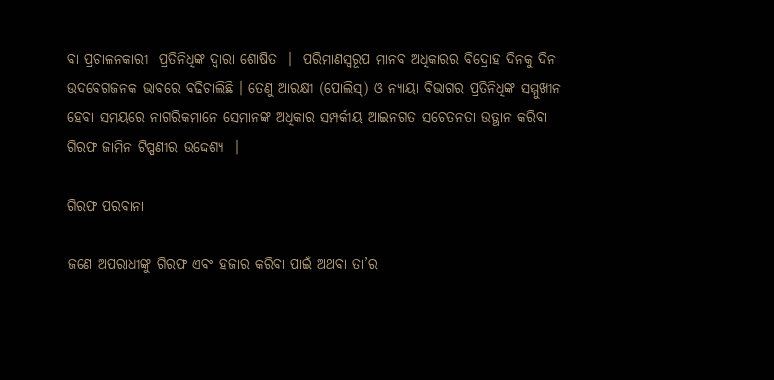ବା ପ୍ରଚାଳନକାରୀ  ପ୍ରତିନିଧିଙ୍କ ଦ୍ଵାରା ଶୋଷିତ  ।  ପରିମାଣସ୍ୱରୂପ ମାନବ ଅଧିକାରର ବିଦ୍ରୋହ ଦିନକୁ ଦିନ ଉଦବେଗଜନକ ଭାବରେ ବଢିଚାଲିଛି । ତେଣୁ ଆରକ୍ଷୀ (ପୋଲିସ୍) ଓ ନ୍ୟାୟା ବିଭାଗର ପ୍ରତିନିଧିଙ୍କ ସମ୍ମୁଖୀନ ହେବା ସମୟରେ ନାଗରିକମାନେ ସେମାନଙ୍କ ଅଧିକାର ସମ୍ପର୍କୀୟ ଆଇନଗତ ସଚେତନତା ଉତ୍ଥାନ କରିବା ଗିରଫ ଜାମିନ ଟିପ୍ପଣୀର ଉଦ୍ଦେଶ୍ୟ  ।

ଗିରଫ ପରବାନା

ଜଣେ ଅପରାଧୀଙ୍କୁ ଗିରଫ ଏବଂ ହଜାର କରିବା ପାଇଁ ଅଥବା ତା’ର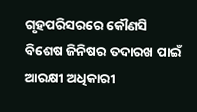ଗୃହପରିସରରେ କୌଣସି ବିଶେଷ ଜିନିଷର ତଦାରଖ ପାଇଁ ଆରକ୍ଷୀ ଅଧିକାରୀ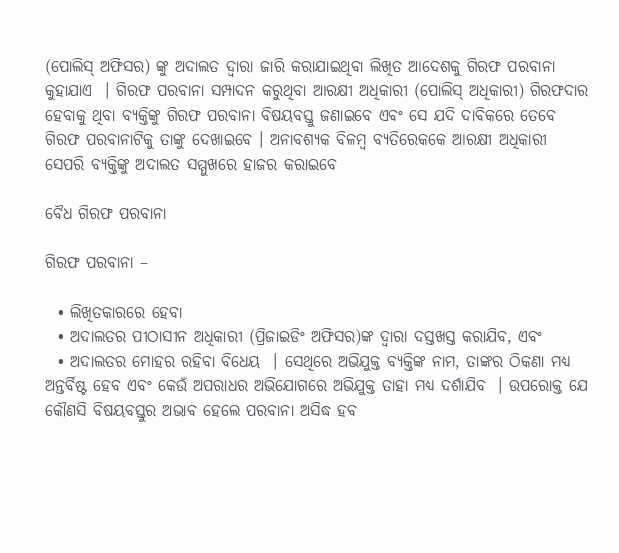(ପୋଲିସ୍ ଅଫିସର) ଙ୍କୁ ଅଦାଲତ ଦ୍ଵାରା ଜାରି କରାଯାଇଥିବା ଲିଖିତ ଆଦେଶକୁ ଗିରଫ ପରବାନା କୁହାଯାଏ  । ଗିରଫ ପରବାନା ସମ୍ପାଦନ କରୁଥିବା ଆରକ୍ଷୀ ଅଧିକାରୀ (ପୋଲିସ୍ ଅଧିକାରୀ) ଗିରଫଦାର ହେବାକୁ ଥିବା ବ୍ୟକ୍ତିଙ୍କୁ ଗିରଫ ପରବାନା ବିଷୟବସ୍ତୁ ଜଣାଇବେ ଏବଂ ସେ ଯଦି ଦାବିକରେ ତେବେ ଗିରଫ ପରବାନାଟିକୁ ତାଙ୍କୁ ଦେଖାଇବେ । ଅନାବଶ୍ୟକ ବିଳମ୍ବ ବ୍ୟତିରେକକେ ଆରକ୍ଷୀ ଅଧିକାରୀ ସେପରି ବ୍ୟକ୍ତିଙ୍କୁ ଅଦାଲତ ସମ୍ମୁଖରେ ହାଜର କରାଇବେ

ବୈଧ ଗିରଫ ପରବାନା

ଗିରଫ ପରବାନା –

  • ଲିଖିତକାରରେ ହେବା
  • ଅଦାଲତର ପୀଠାସୀନ ଅଧିକାରୀ (ପ୍ରିଜାଇଡିଂ ଅଫିସର)ଙ୍କ ଦ୍ଵାରା ଦସ୍ତଖସ୍ତ କରାଯିବ, ଏବଂ
  • ଅଦାଲତର ମୋହର ରହିବା ବିଧେୟ  । ସେଥିରେ ଅଭିଯୁକ୍ତ ବ୍ୟକ୍ତିଙ୍କ ନାମ, ତାଙ୍କର ଠିକଣା ମଧ୍ୟ ଅନ୍ତର୍ବିଷ୍ଟ ହେବ ଏବଂ କେଉଁ ଅପରାଧର ଅଭିଯୋଗରେ ଅଭିଯୁକ୍ତ ତାହା ମଧ୍ୟ ଦର୍ଶାଯିବ  । ଉପରୋକ୍ତ ଯେ କୌଣସି ବିଷୟବସ୍ତୁର ଅଭାବ ହେଲେ ପରବାନା ଅସିଦ୍ଧ ହବ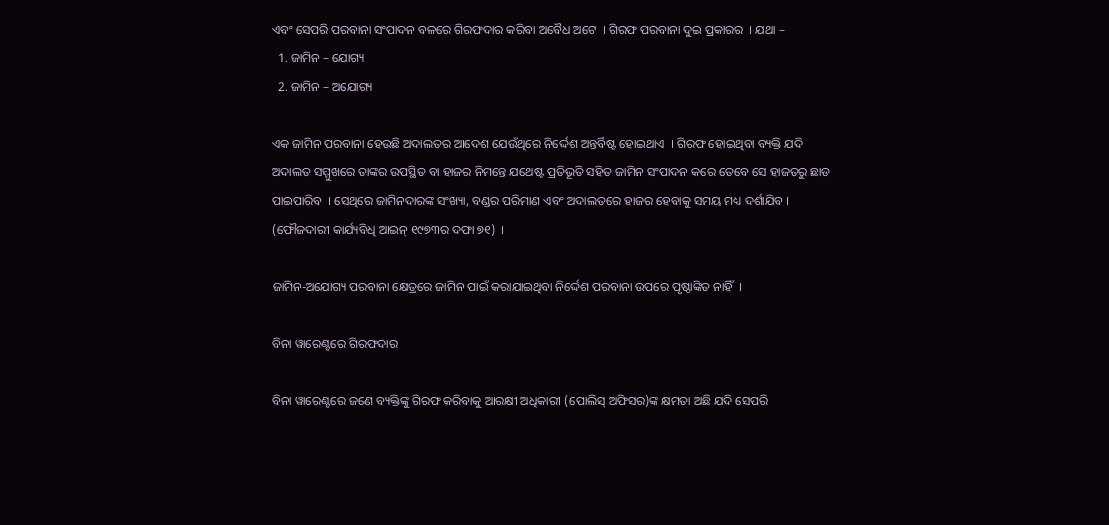ଏବଂ ସେପରି ପରବାନା ସଂପାଦନ ବଳରେ ଗିରଫଦାର କରିବା ଅବୈଧ ଅଟେ  । ଗିରଫ ପରବାନା ଦୁଇ ପ୍ରକାରର  । ଯଥା –
  1. ଜାମିନ – ଯୋଗ୍ୟ
  2. ଜାମିନ – ଅଯୋଗ୍ୟ

ଏକ ଜାମିନ ପରବାନା ହେଉଛି ଅଦାଲତର ଆଦେଶ ଯେଉଁଥିରେ ନିର୍ଦ୍ଦେଶ ଅନ୍ତର୍ବିଷ୍ଟ ହୋଇଥାଏ  । ଗିରଫ ହୋଇଥିବା ବ୍ୟକ୍ତି ଯଦି ଅଦାଲତ ସମ୍ମୁଖରେ ତାଙ୍କର ଉପସ୍ଥିତ ବା ହାଜର ନିମନ୍ତେ ଯଥେଷ୍ଟ ପ୍ରତିଭୂତି ସହିତ ଜାମିନ ସଂପାଦନ କରେ ତେବେ ସେ ହାଜତରୁ ଛାଡ ପାଇପାରିବ  । ସେଥିରେ ଜାମିନଦାରଙ୍କ ସଂଖ୍ୟା, ବଣ୍ଡର ପରିମାଣ ଏବଂ ଅଦାଲତରେ ହାଜର ହେବାକୁ ସମୟ ମଧ୍ୟ ଦର୍ଶାଯିବ । (ଫୌଜଦାରୀ କାର୍ଯ୍ୟବିଧି ଆଇନ୍ ୧୯୭୩ର ଦଫା ୭୧)  ।

ଜାମିନ-ଅଯୋଗ୍ୟ ପରବାନା କ୍ଷେତ୍ରରେ ଜାମିନ ପାଇଁ କରାଯାଇଥିବା ନିର୍ଦ୍ଦେଶ ପରବାନା ଉପରେ ପୃଷ୍ଠାଙ୍କିତ ନାହିଁ  ।

ବିନା ୱାରେଣ୍ଟରେ ଗିରଫଦାର

ବିନା ୱାରେଣ୍ଟରେ ଜଣେ ବ୍ୟକ୍ତିଙ୍କୁ ଗିରଫ କରିବାକୁ ଆରକ୍ଷୀ ଅଧିକାରୀ (ପୋଲିସ୍ ଅଫିସର)ଙ୍କ କ୍ଷମତା ଅଛି ଯଦି ସେପରି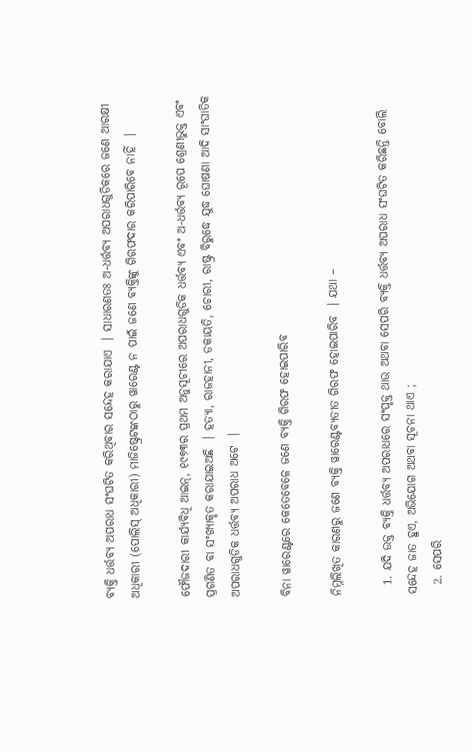ବ୍ୟକ୍ତି ଧର୍ତ୍ତବ୍ୟ ଅପରାଧ ସଂଘଟିତ କରିଥିବାର ସନ୍ଦେହ କରାଯାଏ  । ସାଧାରଣତଃ ଅ-ଧର୍ତ୍ତବ୍ୟ ଅପରାଧଗୁଡିକରେ ଜଣେ ଆରକ୍ଷୀ ଅଧିକାରୀ (ପୋଲିସ୍ ଅଧିକାରୀ) ମାଜିଷ୍ଟ୍ରେଟଙ୍କଠାରୁ ୱାରେଣ୍ଟ ନ ପାଇଁ ଜଣେ ବ୍ୟକ୍ତିଙ୍କୁ ଗିରଫଦାର କରିପାରିବେ ନାହିଁ  ।

ଫୌଜଦାରୀ କାର୍ଯ୍ୟବିଧି ଆଇନ୍, ୧୯୭୩ର ପ୍ରଥମ ଅନୁସୂଚୀରେ ଅପରାଧଗୁଡିକ ଧର୍ତ୍ତବ୍ୟ ଏବଂ ଅ-ଧର୍ତ୍ତବ୍ୟ ରୂପେ ଶ୍ରେଣୀଭୁକ୍ତ ଏବଂ ପ୍ରଗଣିତ ବା ସଂଖ୍ୟାକୃତ କରାଯାଇଅଛି  । ହତ୍ୟା, ରାଜହାନୀ, ଡକାୟତି, ଚୋରୀ, ରାଷ୍ଟ୍ର ବିରୁଦ୍ଧେ ଯୁଦ୍ଧ ଘୋଷଣା ଆଦି ସାଂଘାତିକ ଅପରାଧଗୁଡିକ ଧର୍ତ୍ତବ୍ୟ ଅପରାଧ ଅଟେ  ।

ବିନା ୱାରେଣ୍ଟରେ କେତେବେଳେ ଜଣେ ବ୍ୟକ୍ତି ଗିରଫ ହୋଇପାରିବ

ନିମ୍ନଲିଖିତ କାରଣରୁ ଜଣେ ବ୍ୟକ୍ତି ୱାରେଣ୍ଟବ୍ୟତୀତ ଗିରଫ ହୋଇପାରିବ  । ଯଥା –

  1. ଯଦି ଉକ୍ତ ବ୍ୟକ୍ତି ଧର୍ତ୍ତବ୍ୟ ଅପରାଧରେ ସଂପୃକ୍ତ ଥାଉ ଅଥବା ସେପରି ବ୍ୟକ୍ତି ଧର୍ତ୍ତବ୍ୟ ଅପରାଧ ସଂଘଟିତ କରିଛନ୍ତି ବୋଲି ସନ୍ଦେହ ଜାତ ହୁଏ, ଅଭିଯୋଗ ଅଥବା ସୂଚନା ଥାଏ ;
  2. ସେପରି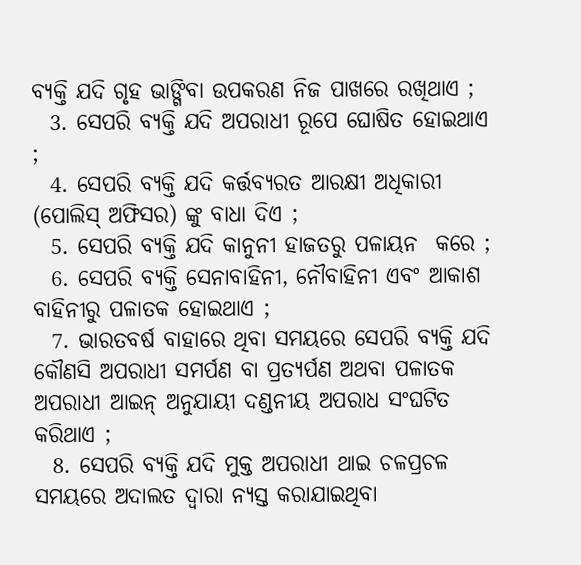ବ୍ୟକ୍ତି ଯଦି ଗୃହ ଭାଙ୍ଗିବା ଉପକରଣ ନିଜ ପାଖରେ ରଖିଥାଏ ;
  3. ସେପରି ବ୍ୟକ୍ତି ଯଦି ଅପରାଧୀ ରୂପେ ଘୋଷିତ ହୋଇଥାଏ ;
  4. ସେପରି ବ୍ୟକ୍ତି ଯଦି କର୍ତ୍ତବ୍ୟରତ ଆରକ୍ଷୀ ଅଧିକାରୀ (ପୋଲିସ୍ ଅଫିସର) ଙ୍କୁ ବାଧା ଦିଏ ;
  5. ସେପରି ବ୍ୟକ୍ତି ଯଦି କାନୁନୀ ହାଜତରୁ ପଳାୟନ  କରେ ;
  6. ସେପରି ବ୍ୟକ୍ତି ସେନାବାହିନୀ, ନୌବାହିନୀ ଏବଂ ଆକାଶ ବାହିନୀରୁ ପଳାତକ ହୋଇଥାଏ ;
  7. ଭାରତବର୍ଷ ବାହାରେ ଥିବା ସମୟରେ ସେପରି ବ୍ୟକ୍ତି ଯଦି କୌଣସି ଅପରାଧୀ ସମର୍ପଣ ବା ପ୍ରତ୍ୟର୍ପଣ ଅଥବା ପଳାତକ ଅପରାଧୀ ଆଇନ୍ ଅନୁଯାୟୀ ଦଣ୍ଡନୀୟ ଅପରାଧ ସଂଘଟିତ କରିଥାଏ ;
  8. ସେପରି ବ୍ୟକ୍ତି ଯଦି ମୁକ୍ତ ଅପରାଧୀ ଥାଇ ଚଳପ୍ରଚଳ ସମୟରେ ଅଦାଲତ ଦ୍ଵାରା ନ୍ୟସ୍ତ କରାଯାଇଥିବା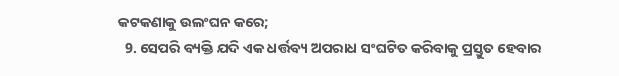କଟକଣାକୁ ଉଲଂଘନ କରେ;
  9. ସେପରି ବ୍ୟକ୍ତି ଯଦି ଏକ ଧର୍ତ୍ତବ୍ୟ ଅପରାଧ ସଂଘଟିତ କରିବାକୁ ପ୍ରସ୍ତୁତ ହେବାର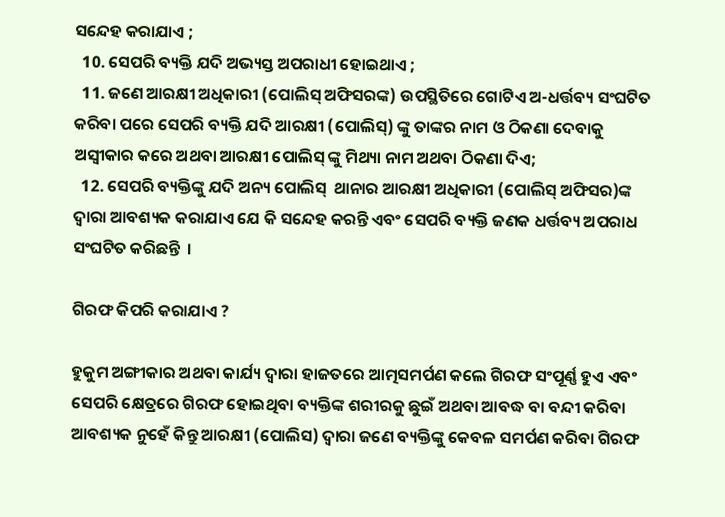ସନ୍ଦେହ କରାଯାଏ ;
  10. ସେପରି ବ୍ୟକ୍ତି ଯଦି ଅଭ୍ୟସ୍ତ ଅପରାଧୀ ହୋଇଥାଏ ;
  11. ଜଣେ ଆରକ୍ଷୀ ଅଧିକାରୀ (ପୋଲିସ୍ ଅଫିସରଙ୍କ) ଉପସ୍ଥିତିରେ ଗୋଟିଏ ଅ-ଧର୍ତ୍ତବ୍ୟ ସଂଘଟିତ କରିବା ପରେ ସେପରି ବ୍ୟକ୍ତି ଯଦି ଆରକ୍ଷୀ (ପୋଲିସ୍) ଙ୍କୁ ତାଙ୍କର ନାମ ଓ ଠିକଣା ଦେବାକୁ ଅସ୍ଵୀକାର କରେ ଅଥବା ଆରକ୍ଷୀ ପୋଲିସ୍ ଙ୍କୁ ମିଥ୍ୟା ନାମ ଅଥବା ଠିକଣା ଦିଏ;
  12. ସେପରି ବ୍ୟକ୍ତିଙ୍କୁ ଯଦି ଅନ୍ୟ ପୋଲିସ୍  ଥାନାର ଆରକ୍ଷୀ ଅଧିକାରୀ (ପୋଲିସ୍ ଅଫିସର)ଙ୍କ ଦ୍ଵାରା ଆବଶ୍ୟକ କରାଯାଏ ଯେ କି ସନ୍ଦେହ କରନ୍ତି ଏବଂ ସେପରି ବ୍ୟକ୍ତି ଜଣକ ଧର୍ତ୍ତବ୍ୟ ଅପରାଧ ସଂଘଟିତ କରିଛନ୍ତି  ।

ଗିରଫ କିପରି କରାଯାଏ ?

ହୁକୁମ ଅଙ୍ଗୀକାର ଅଥବା କାର୍ଯ୍ୟ ଦ୍ଵାରା ହାଜତରେ ଆତ୍ମସମର୍ପଣ କଲେ ଗିରଫ ସଂପୂର୍ଣ୍ଣ ହୁଏ ଏବଂ ସେପରି କ୍ଷେତ୍ରରେ ଗିରଫ ହୋଇଥିବା ବ୍ୟକ୍ତିଙ୍କ ଶରୀରକୁ ଛୁଇଁ ଅଥବା ଆବଦ୍ଧ ବା ବନ୍ଦୀ କରିବା ଆବଶ୍ୟକ ନୁହେଁ କିନ୍ତୁ ଆରକ୍ଷୀ (ପୋଲିସ) ଦ୍ଵାରା ଜଣେ ବ୍ୟକ୍ତିଙ୍କୁ କେବଳ ସମର୍ପଣ କରିବା ଗିରଫ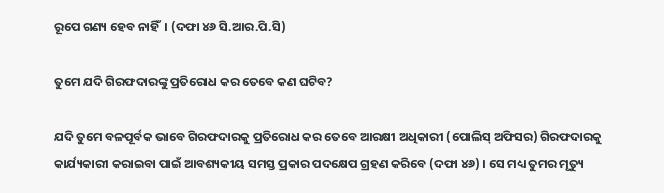ରୂପେ ଗଣ୍ୟ ହେବ ନାହିଁ  । (ଦଫା ୪୬ ସି.ଆର.ପି.ସି)

ତୁମେ ଯଦି ଗିରଫଦାରଙ୍କୁ ପ୍ରତିରୋଧ କର ତେବେ କଣ ଘଟିବ?

ଯଦି ତୁମେ ବଳପୂର୍ବକ ଭାବେ ଗିରଫଦାରକୁ ପ୍ରତିରୋଧ କର ତେବେ ଆରକ୍ଷୀ ଅଧିକାରୀ (ପୋଲିସ୍ ଅଫିସର) ଗିରଫଦାରକୁ କାର୍ଯ୍ୟକାରୀ କରାଇବା ପାଇଁ ଆବଶ୍ୟକୀୟ ସମସ୍ତ ପ୍ରକାର ପଦକ୍ଷେପ ଗ୍ରହଣ କରିବେ (ଦଫା ୪୬) । ସେ ମଧ୍ୟ ତୁମର ମୃତ୍ୟୁ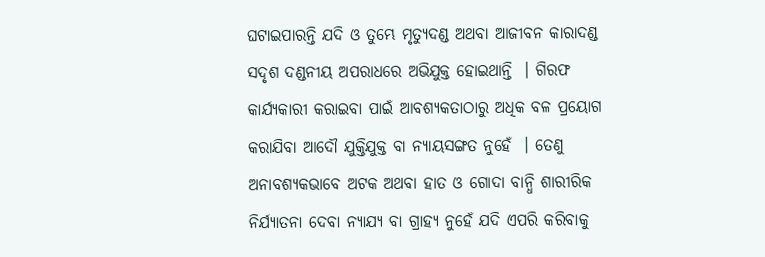ଘଟାଇପାରନ୍ତି ଯଦି ଓ ତୁମ୍ଭେ ମୃତ୍ୟୁଦଣ୍ଡ ଅଥବା ଆଜୀବନ କାରାଦଣ୍ଡ ସଦୃଶ ଦଣ୍ଡନୀୟ ଅପରାଧରେ ଅଭିଯୁକ୍ତ ହୋଇଥାନ୍ତି  । ଗିରଫ କାର୍ଯ୍ୟକାରୀ କରାଇବା ପାଇଁ ଆବଶ୍ୟକତାଠାରୁ ଅଧିକ ବଳ ପ୍ରୟୋଗ କରାଯିବା ଆଦୌ ଯୁକ୍ତିଯୁକ୍ତ ବା ନ୍ୟାୟସଙ୍ଗତ ନୁହେଁ  । ତେଣୁ ଅନାବଶ୍ୟକଭାବେ ଅଟକ ଅଥବା ହାତ ଓ ଗୋଦା ବାନ୍ଧି ଶାରୀରିକ ନିର୍ଯ୍ୟାତନା ଦେବା ନ୍ୟାଯ୍ୟ ବା ଗ୍ରାହ୍ୟ ନୁହେଁ ଯଦି ଏପରି କରିବାକୁ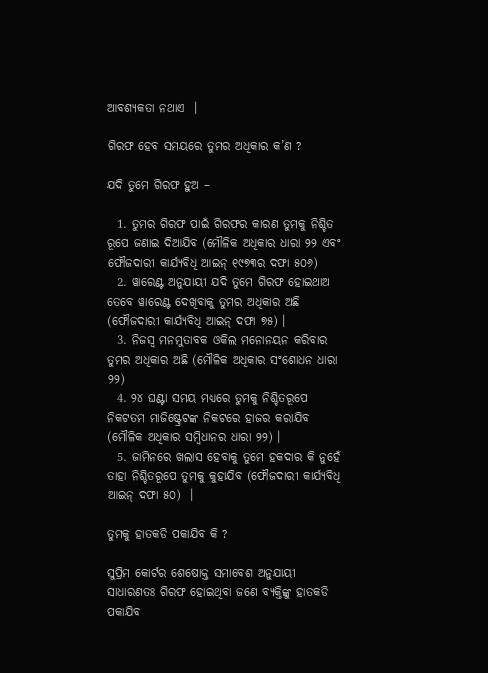ଆବଶ୍ୟକତା ନଥାଏ  ।

ଗିରଫ ହେବ ସମୟରେ ତୁମର ଅଧିକାର କ’ଣ ?

ଯଦି ତୁମେ ଗିରଫ ହୁଅ –

  1. ତୁମର ଗିରଫ ପାଇଁ ଗିରଫର କାରଣ ତୁମକୁ ନିଶ୍ଚିତ ରୂପେ ଜଣାଇ ଦିଆଯିବ (ମୌଳିକ ଅଧିକାର ଧାରା ୨୨ ଏବଂ ଫୌଜଦାରୀ କାର୍ଯ୍ୟବିଧି ଆଇନ୍ ୧୯୭୩ର ଦଫା ୫୦୬)
  2. ୱାରେଣ୍ଟ ଅନୁଯାୟୀ ଯଦି ତୁମେ ଗିରଫ ହୋଇଥାଅ ତେବେ ୱାରେଣ୍ଟ ଦେଖିବାକୁ ତୁମର ଅଧିକାର ଅଛି (ଫୌଜଦାରୀ କାର୍ଯ୍ୟବିଧି ଆଇନ୍ ଦଫା ୭୫) ।
  3. ନିଜସ୍ଵ ମନମୁତାବକ ଓକିଲ ମନୋନୟନ କରିବାର ତୁମର ଅଧିକାର ଅଛି (ମୌଳିକ ଅଧିକାର ସଂଶୋଧନ ଧାରା ୨୨)
  4. ୨୪ ଘଣ୍ଟା ସମୟ ମଧ୍ୟରେ ତୁମକୁ ନିଶ୍ଚିତରୂପେ ନିକଟତମ ମାଜିଷ୍ଟ୍ରେଟଙ୍କ ନିକଟରେ ହାଜର କରାଯିବ (ମୌଳିକ ଅଧିକାର ସମ୍ବିଧାନର ଧାରା ୨୨) ।
  5. ଜାମିନରେ ଖଲାସ ହେବାକୁ ତୁମେ ହକଦାର କି ନୁହେଁ ତାହା ନିଶ୍ଚିତରୂପେ ତୁମକୁ କୁହାଯିବ (ଫୌଜଦାରୀ କାର୍ଯ୍ୟବିଧି ଆଇନ୍ ଦଫା ୫୦)  ।

ତୁମକୁ ହାତକଡି ପକାଯିବ କି ?

ସୁପ୍ରିମ କୋର୍ଟର ଶେଷୋକ୍ତ ସମାବେଶ ଅନୁଯାୟୀ ସାଧାରଣତଃ ଗିରଫ ହୋଇଥିବା ଜଣେ ବ୍ୟକ୍ତିଙ୍କୁ ହାତକଡି ପକାଯିବ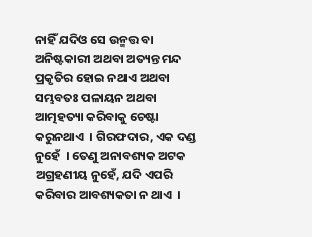ନାହିଁ ଯଦିଓ ସେ ଉନ୍ମତ୍ତ ବା ଅନିଷ୍ଟକାରୀ ଅଥବା ଅତ୍ୟନ୍ତ ମନ୍ଦ ପ୍ରକୃତିର ହୋଇ ନଥାଏ ଅଥବା ସମ୍ଭବତଃ ପଳାୟନ ଅଥବା ଆତ୍ମହତ୍ୟା କରିବାକୁ ଚେଷ୍ଟା କରୁନଥାଏ  । ଗିରଫଦାର, ଏକ ଦଣ୍ଡ ନୁହେଁ  । ତେଣୁ ଅନାବଶ୍ୟକ ଅଟକ ଅଗ୍ରହଣୀୟ ନୁହେଁ, ଯଦି ଏପରି କରିବାର ଆବଶ୍ୟକତା ନ ଥାଏ  ।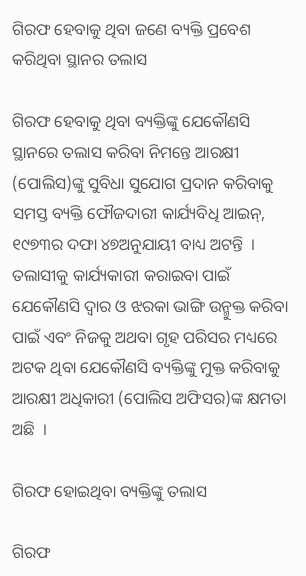ଗିରଫ ହେବାକୁ ଥିବା ଜଣେ ବ୍ୟକ୍ତି ପ୍ରବେଶ କରିଥିବା ସ୍ଥାନର ତଲାସ

ଗିରଫ ହେବାକୁ ଥିବା ବ୍ୟକ୍ତିଙ୍କୁ ଯେକୌଣସି ସ୍ଥାନରେ ତଲାସ କରିବା ନିମନ୍ତେ ଆରକ୍ଷୀ (ପୋଲିସ)ଙ୍କୁ ସୁବିଧା ସୁଯୋଗ ପ୍ରଦାନ କରିବାକୁ ସମସ୍ତ ବ୍ୟକ୍ତି ଫୌଜଦାରୀ କାର୍ଯ୍ୟବିଧି ଆଇନ୍, ୧୯୭୩ର ଦଫା ୪୭ଅନୁଯାୟୀ ବାଧ୍ୟ ଅଟନ୍ତି  । ତଲାସୀକୁ କାର୍ଯ୍ୟକାରୀ କରାଇବା ପାଇଁ ଯେକୌଣସି ଦ୍ଵାର ଓ ଝରକା ଭାଙ୍ଗି ଉନ୍ମୁକ୍ତ କରିବା ପାଇଁ ଏବଂ ନିଜକୁ ଅଥବା ଗୃହ ପରିସର ମଧ୍ୟରେ ଅଟକ ଥିବା ଯେକୌଣସି ବ୍ୟକ୍ତିଙ୍କୁ ମୁକ୍ତ କରିବାକୁ ଆରକ୍ଷୀ ଅଧିକାରୀ (ପୋଲିସ ଅଫିସର)ଙ୍କ କ୍ଷମତା ଅଛି  ।

ଗିରଫ ହୋଇଥିବା ବ୍ୟକ୍ତିଙ୍କୁ ତଲାସ

ଗିରଫ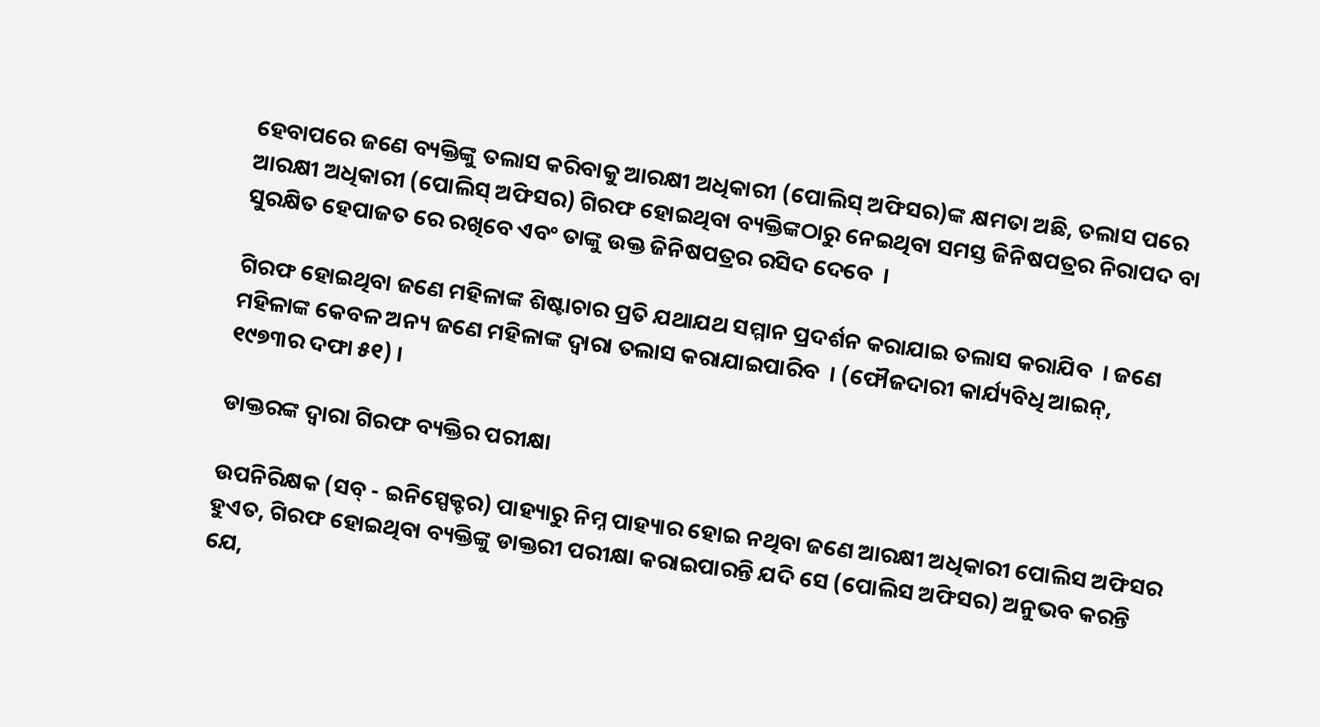ହେବାପରେ ଜଣେ ବ୍ୟକ୍ତିଙ୍କୁ ତଲାସ କରିବାକୁ ଆରକ୍ଷୀ ଅଧିକାରୀ (ପୋଲିସ୍ ଅଫିସର)ଙ୍କ କ୍ଷମତା ଅଛି, ତଲାସ ପରେ ଆରକ୍ଷୀ ଅଧିକାରୀ (ପୋଲିସ୍ ଅଫିସର) ଗିରଫ ହୋଇଥିବା ବ୍ୟକ୍ତିଙ୍କଠାରୁ ନେଇଥିବା ସମସ୍ତ ଜିନିଷପତ୍ରର ନିରାପଦ ବା ସୁରକ୍ଷିତ ହେପାଜତ ରେ ରଖିବେ ଏବଂ ତାଙ୍କୁ ଉକ୍ତ ଜିନିଷପତ୍ରର ରସିଦ ଦେବେ  ।

ଗିରଫ ହୋଇଥିବା ଜଣେ ମହିଳାଙ୍କ ଶିଷ୍ଟାଚାର ପ୍ରତି ଯଥାଯଥ ସମ୍ମାନ ପ୍ରଦର୍ଶନ କରାଯାଇ ତଲାସ କରାଯିବ  । ଜଣେ ମହିଳାଙ୍କ କେବଳ ଅନ୍ୟ ଜଣେ ମହିଳାଙ୍କ ଦ୍ଵାରା ତଲାସ କରାଯାଇପାରିବ  । (ଫୌଜଦାରୀ କାର୍ଯ୍ୟବିଧି ଆଇନ୍, ୧୯୭୩ର ଦଫା ୫୧) ।

ଡାକ୍ତରଙ୍କ ଦ୍ଵାରା ଗିରଫ ବ୍ୟକ୍ତିର ପରୀକ୍ଷା

ଉପନିରିକ୍ଷକ (ସବ୍ - ଇନିସ୍ପେକ୍ଟର) ପାହ୍ୟାରୁ ନିମ୍ନ ପାହ୍ୟାର ହୋଇ ନଥିବା ଜଣେ ଆରକ୍ଷୀ ଅଧିକାରୀ ପୋଲିସ ଅଫିସର ହୁଏତ, ଗିରଫ ହୋଇଥିବା ବ୍ୟକ୍ତିଙ୍କୁ ଡାକ୍ତରୀ ପରୀକ୍ଷା କରାଇପାରନ୍ତି ଯଦି ସେ (ପୋଲିସ ଅଫିସର) ଅନୁଭବ କରନ୍ତି ଯେ,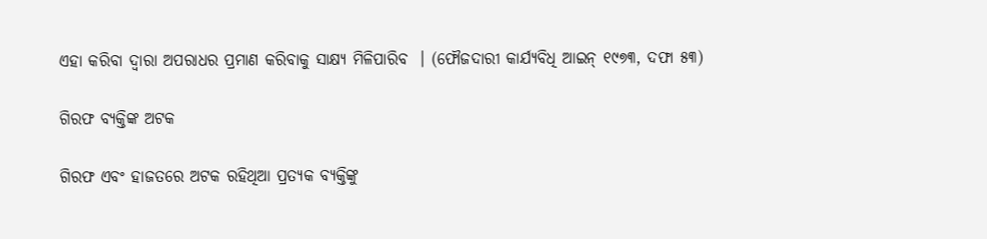ଏହା କରିବା ଦ୍ଵାରା ଅପରାଧର ପ୍ରମାଣ କରିବାକୁ ସାକ୍ଷ୍ୟ ମିଳିପାରିବ  । (ଫୌଜଦାରୀ କାର୍ଯ୍ୟବିଧି ଆଇନ୍ ୧୯୭୩, ଦଫା ୫୩)

ଗିରଫ ବ୍ୟକ୍ତିଙ୍କ ଅଟକ

ଗିରଫ ଏବଂ ହାଜତରେ ଅଟକ ରହିଥିଆ ପ୍ରତ୍ୟକ ବ୍ୟକ୍ତିଙ୍କୁ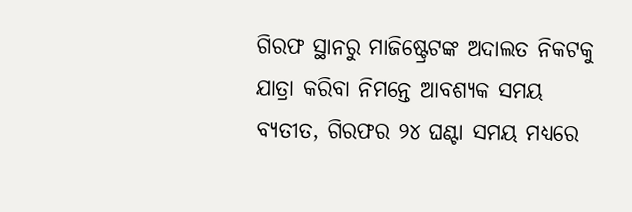ଗିରଫ ସ୍ଥାନରୁ ମାଜିଷ୍ଟ୍ରେଟଙ୍କ ଅଦାଲତ ନିକଟକୁ ଯାତ୍ରା କରିବା ନିମନ୍ତେ ଆବଶ୍ୟକ ସମୟ ବ୍ୟତୀତ, ଗିରଫର ୨୪ ଘଣ୍ଟା ସମୟ ମଧ୍ୟରେ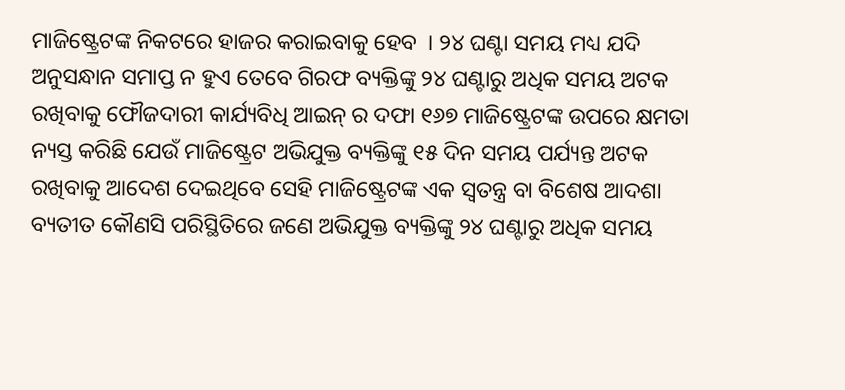ମାଜିଷ୍ଟ୍ରେଟଙ୍କ ନିକଟରେ ହାଜର କରାଇବାକୁ ହେବ  । ୨୪ ଘଣ୍ଟା ସମୟ ମଧ୍ୟ ଯଦି ଅନୁସନ୍ଧାନ ସମାପ୍ତ ନ ହୁଏ ତେବେ ଗିରଫ ବ୍ୟକ୍ତିଙ୍କୁ ୨୪ ଘଣ୍ଟାରୁ ଅଧିକ ସମୟ ଅଟକ ରଖିବାକୁ ଫୌଜଦାରୀ କାର୍ଯ୍ୟବିଧି ଆଇନ୍ ର ଦଫା ୧୬୭ ମାଜିଷ୍ଟ୍ରେଟଙ୍କ ଉପରେ କ୍ଷମତା ନ୍ୟସ୍ତ କରିଛି ଯେଉଁ ମାଜିଷ୍ଟ୍ରେଟ ଅଭିଯୁକ୍ତ ବ୍ୟକ୍ତିଙ୍କୁ ୧୫ ଦିନ ସମୟ ପର୍ଯ୍ୟନ୍ତ ଅଟକ ରଖିବାକୁ ଆଦେଶ ଦେଇଥିବେ ସେହି ମାଜିଷ୍ଟ୍ରେଟଙ୍କ ଏକ ସ୍ଵତନ୍ତ୍ର ବା ବିଶେଷ ଆଦଶା ବ୍ୟତୀତ କୌଣସି ପରିସ୍ଥିତିରେ ଜଣେ ଅଭିଯୁକ୍ତ ବ୍ୟକ୍ତିଙ୍କୁ ୨୪ ଘଣ୍ଟାରୁ ଅଧିକ ସମୟ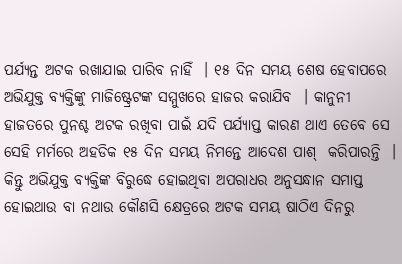ପର୍ଯ୍ୟନ୍ତ ଅଟକ ରଖାଯାଇ ପାରିବ ନାହିଁ  । ୧୫ ଦିନ ସମୟ ଶେଷ ହେବାପରେ ଅଭିଯୁକ୍ତ ବ୍ୟକ୍ତିଙ୍କୁ ମାଜିଷ୍ଟ୍ରେଟଙ୍କ ସମ୍ମୁଖରେ ହାଜର କରାଯିବ  । କାନୁନୀ ହାଜତରେ ପୁନଶ୍ଚ ଅଟକ ରଖିବା ପାଇଁ ଯଦି ପର୍ଯ୍ୟାପ୍ତ କାରଣ ଥାଏ ତେବେ ସେ ସେହି ମର୍ମରେ ଅହଡିକ ୧୫ ଦିନ ସମୟ ନିମନ୍ତେ ଆଦେଶ ପାଶ୍  କରିପାରନ୍ତି  । କିନ୍ତୁ ଅଭିଯୁକ୍ତ ବ୍ୟକ୍ତିଙ୍କ ବିରୁଦ୍ଧେ ହୋଇଥିବା ଅପରାଧର ଅନୁସନ୍ଧାନ ସମାପ୍ତ ହୋଇଥାଉ ବା ନଥାଉ କୌଣସି କ୍ଷେତ୍ରରେ ଅଟକ ସମୟ ଷାଠିଏ ଦିନରୁ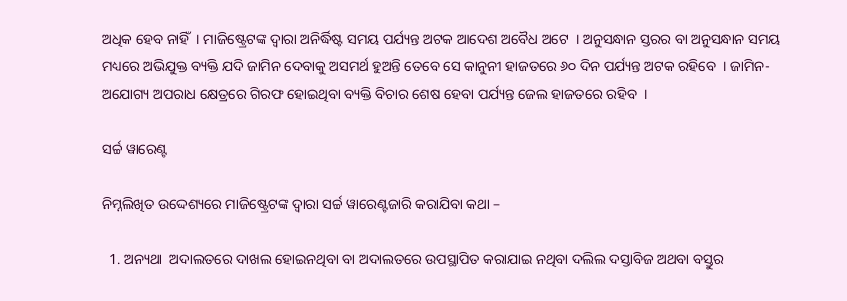ଅଧିକ ହେବ ନାହିଁ  । ମାଜିଷ୍ଟ୍ରେଟଙ୍କ ଦ୍ଵାରା ଅନିର୍ଦ୍ଧିଷ୍ଟ ସମୟ ପର୍ଯ୍ୟନ୍ତ ଅଟକ ଆଦେଶ ଅବୈଧ ଅଟେ  । ଅନୁସନ୍ଧାନ ସ୍ତରର ବା ଅନୁସନ୍ଧାନ ସମୟ ମଧ୍ୟରେ ଅଭିଯୁକ୍ତ ବ୍ୟକ୍ତି ଯଦି ଜାମିନ ଦେବାକୁ ଅସମର୍ଥ ହୁଅନ୍ତି ତେବେ ସେ କାନୁନୀ ହାଜତରେ ୬୦ ଦିନ ପର୍ଯ୍ୟନ୍ତ ଅଟକ ରହିବେ  । ଜାମିନ-ଅଯୋଗ୍ୟ ଅପରାଧ କ୍ଷେତ୍ରରେ ଗିରଫ ହୋଇଥିବା ବ୍ୟକ୍ତି ବିଚାର ଶେଷ ହେବା ପର୍ଯ୍ୟନ୍ତ ଜେଲ ହାଜତରେ ରହିବ  ।

ସର୍ଚ୍ଚ ୱାରେଣ୍ଟ

ନିମ୍ନଲିଖିତ ଉଦ୍ଦେଶ୍ୟରେ ମାଜିଷ୍ଟ୍ରେଟଙ୍କ ଦ୍ଵାରା ସର୍ଚ୍ଚ ୱାରେଣ୍ଟଜାରି କରାଯିବା କଥା –

  1. ଅନ୍ୟଥା  ଅଦାଲତରେ ଦାଖଲ ହୋଇନଥିବା ବା ଅଦାଲତରେ ଉପସ୍ଥାପିତ କରାଯାଇ ନଥିବା ଦଲିଲ ଦସ୍ତାବିଜ ଅଥବା ବସ୍ତୁର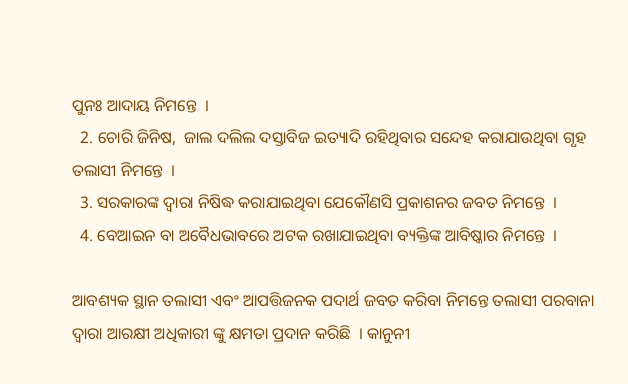ପୁନଃ ଆଦାୟ ନିମନ୍ତେ  ।
  2. ଚୋରି ଜିନିଷ,  ଜାଲ ଦଲିଲ ଦସ୍ତାବିଜ ଇତ୍ୟାଦି ରହିଥିବାର ସନ୍ଦେହ କରାଯାଉଥିବା ଗୃହ ତଲାସୀ ନିମନ୍ତେ  ।
  3. ସରକାରଙ୍କ ଦ୍ଵାରା ନିଷିଦ୍ଧ କରାଯାଇଥିବା ଯେକୌଣସି ପ୍ରକାଶନର ଜବତ ନିମନ୍ତେ  ।
  4. ବେଆଇନ ବା ଅବୈଧଭାବରେ ଅଟକ ରଖାଯାଇଥିବା ବ୍ୟକ୍ତିଙ୍କ ଆବିଷ୍କାର ନିମନ୍ତେ  ।

ଆବଶ୍ୟକ ସ୍ଥାନ ତଲାସୀ ଏବଂ ଆପତ୍ତିଜନକ ପଦାର୍ଥ ଜବତ କରିବା ନିମନ୍ତେ ତଲାସୀ ପରବାନା ଦ୍ଵାରା ଆରକ୍ଷୀ ଅଧିକାରୀ ଙ୍କୁ କ୍ଷମତା ପ୍ରଦାନ କରିଛି  । କାନୁନୀ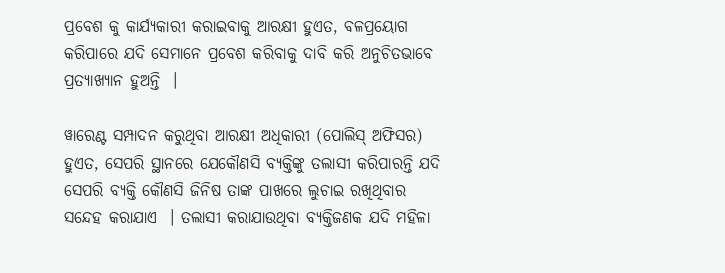ପ୍ରବେଶ କୁ କାର୍ଯ୍ୟକାରୀ କରାଇବାକୁ ଆରକ୍ଷୀ ହୁଏତ, ବଳପ୍ରୟୋଗ କରିପାରେ ଯଦି ସେମାନେ ପ୍ରବେଶ କରିବାକୁ ଦାବି କରି ଅନୁଚିତଭାବେ ପ୍ରତ୍ୟାଖ୍ୟାନ ହୁଅନ୍ତି  ।

ୱାରେଣ୍ଟ ସମ୍ପାଦନ କରୁଥିବା ଆରକ୍ଷୀ ଅଧିକାରୀ (ପୋଲିସ୍ ଅଫିସର) ହୁଏତ, ସେପରି ସ୍ଥାନରେ ଯେକୌଣସି ବ୍ୟକ୍ତିଙ୍କୁ ତଲାସୀ କରିପାରନ୍ତି ଯଦି ସେପରି ବ୍ୟକ୍ତି କୌଣସି ଜିନିଷ ତାଙ୍କ ପାଖରେ ଲୁଚାଇ ରଖିଥିବାର ସନ୍ଦେହ କରାଯାଏ  । ତଲାସୀ କରାଯାଉଥିବା ବ୍ୟକ୍ତିଜଣକ ଯଦି ମହିଳା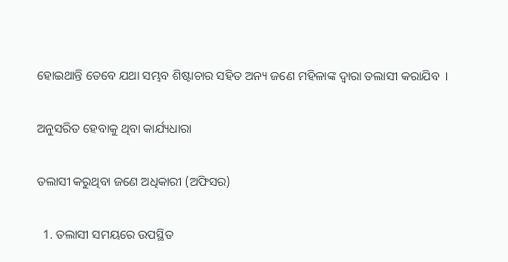ହୋଇଥାନ୍ତି ତେବେ ଯଥା ସମ୍ଭବ ଶିଷ୍ଟାଚାର ସହିତ ଅନ୍ୟ ଜଣେ ମହିଳାଙ୍କ ଦ୍ଵାରା ତଲାସୀ କରାଯିବ  ।

ଅନୁସରିତ ହେବାକୁ ଥିବା କାର୍ଯ୍ୟଧାରା

ତଲାସୀ କରୁଥିବା ଜଣେ ଅଧିକାରୀ (ଅଫିସର)

  1. ତଲାସୀ ସମୟରେ ଉପସ୍ଥିତ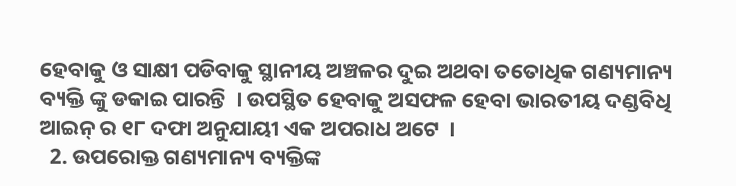ହେବାକୁ ଓ ସାକ୍ଷୀ ପଡିବାକୁ ସ୍ଥାନୀୟ ଅଞ୍ଚଳର ଦୁଇ ଅଥବା ତତୋଧିକ ଗଣ୍ୟମାନ୍ୟ ବ୍ୟକ୍ତି ଙ୍କୁ ଡକାଇ ପାରନ୍ତି  । ଉପସ୍ଥିତ ହେବାକୁ ଅସଫଳ ହେବା ଭାରତୀୟ ଦଣ୍ଡବିଧି ଆଇନ୍ ର ୧୮ ଦଫା ଅନୁଯାୟୀ ଏକ ଅପରାଧ ଅଟେ  ।
  2. ଉପରୋକ୍ତ ଗଣ୍ୟମାନ୍ୟ ବ୍ୟକ୍ତିଙ୍କ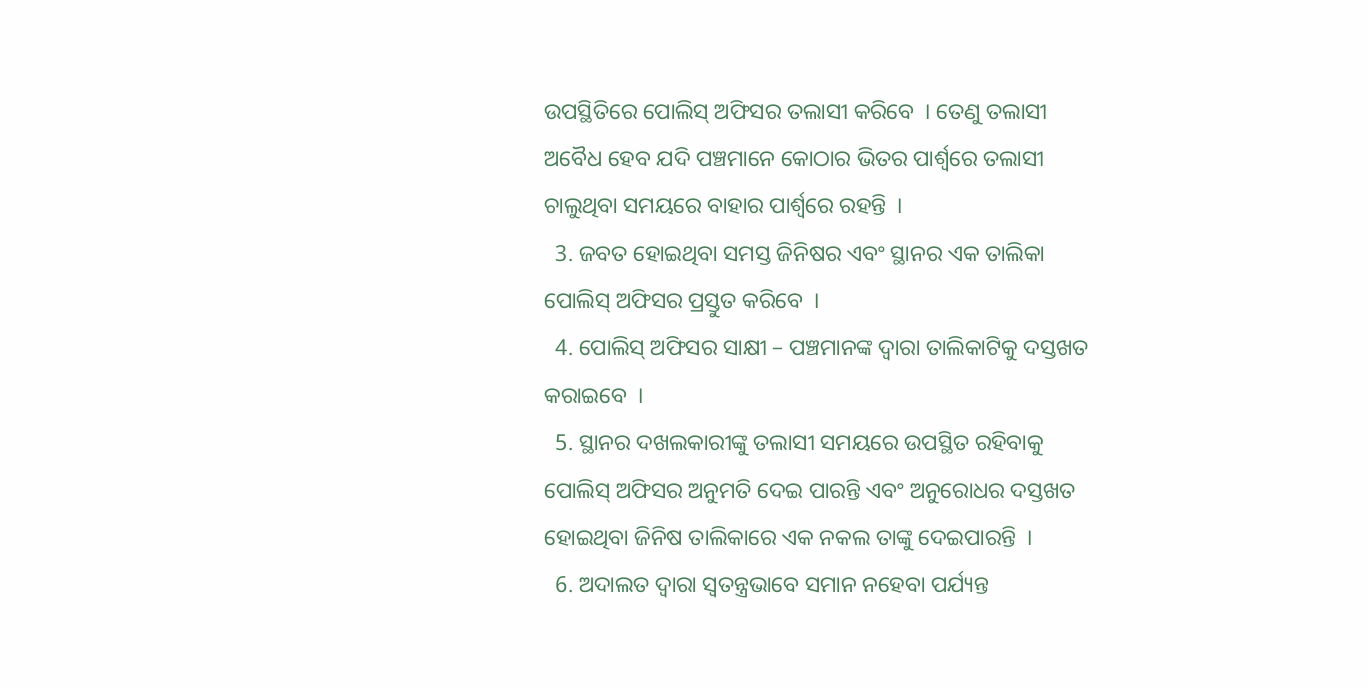ଉପସ୍ଥିତିରେ ପୋଲିସ୍ ଅଫିସର ତଲାସୀ କରିବେ  । ତେଣୁ ତଲାସୀ ଅବୈଧ ହେବ ଯଦି ପଞ୍ଚମାନେ କୋଠାର ଭିତର ପାର୍ଶ୍ଵରେ ତଲାସୀ ଚାଲୁଥିବା ସମୟରେ ବାହାର ପାର୍ଶ୍ଵରେ ରହନ୍ତି  ।
  3. ଜବତ ହୋଇଥିବା ସମସ୍ତ ଜିନିଷର ଏବଂ ସ୍ଥାନର ଏକ ତାଲିକା ପୋଲିସ୍ ଅଫିସର ପ୍ରସ୍ତୁତ କରିବେ  ।
  4. ପୋଲିସ୍ ଅଫିସର ସାକ୍ଷୀ – ପଞ୍ଚମାନଙ୍କ ଦ୍ଵାରା ତାଲିକାଟିକୁ ଦସ୍ତଖତ କରାଇବେ  ।
  5. ସ୍ଥାନର ଦଖଲକାରୀଙ୍କୁ ତଲାସୀ ସମୟରେ ଉପସ୍ଥିତ ରହିବାକୁ ପୋଲିସ୍ ଅଫିସର ଅନୁମତି ଦେଇ ପାରନ୍ତି ଏବଂ ଅନୁରୋଧର ଦସ୍ତଖତ ହୋଇଥିବା ଜିନିଷ ତାଲିକାରେ ଏକ ନକଲ ତାଙ୍କୁ ଦେଇପାରନ୍ତି  ।
  6. ଅଦାଲତ ଦ୍ଵାରା ସ୍ଵତନ୍ତ୍ରଭାବେ ସମାନ ନହେବା ପର୍ଯ୍ୟନ୍ତ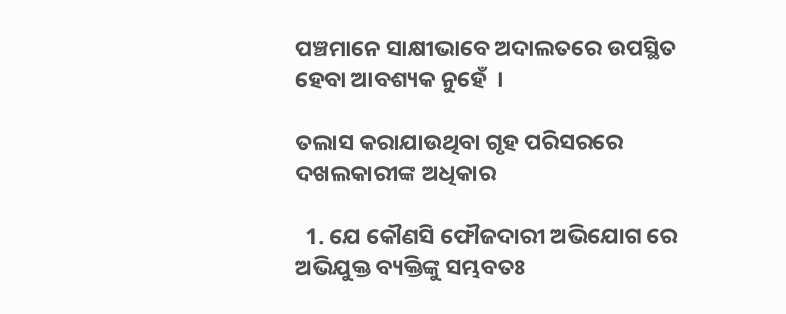ପଞ୍ଚମାନେ ସାକ୍ଷୀଭାବେ ଅଦାଲତରେ ଉପସ୍ଥିତ ହେବା ଆବଶ୍ୟକ ନୁହେଁ  ।

ତଲାସ କରାଯାଉଥିବା ଗୃହ ପରିସରରେ ଦଖଲକାରୀଙ୍କ ଅଧିକାର

  1. ଯେ କୌଣସି ଫୌଜଦାରୀ ଅଭିଯୋଗ ରେ ଅଭିଯୁକ୍ତ ବ୍ୟକ୍ତିଙ୍କୁ ସମ୍ଭବତଃ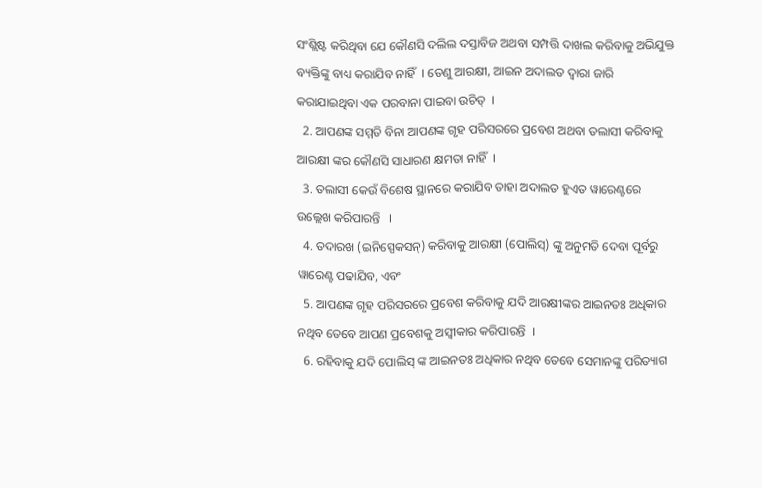ସଂଶ୍ଲିଷ୍ଟ କରିଥିବା ଯେ କୌଣସି ଦଲିଲ ଦସ୍ତାବିଜ ଅଥବା ସମ୍ପତ୍ତି ଦାଖଲ କରିବାକୁ ଅଭିଯୁକ୍ତ ବ୍ୟକ୍ତିଙ୍କୁ ବାଧ୍ୟ କରାଯିବ ନାହିଁ  । ତେଣୁ ଆରକ୍ଷୀ, ଆଇନ ଅଦାଲତ ଦ୍ଵାରା ଜାରି କରାଯାଇଥିବା ଏକ ପରବାନା ପାଇବା ଉଚିତ୍  ।
  2. ଆପଣଙ୍କ ସମ୍ମତି ବିନା ଆପଣଙ୍କ ଗୃହ ପରିସରରେ ପ୍ରବେଶ ଅଥବା ତଲାସୀ କରିବାକୁ ଆରକ୍ଷୀ ଙ୍କର କୌଣସି ସାଧାରଣ କ୍ଷମତା ନାହିଁ  ।
  3. ତଲାସୀ କେଉଁ ବିଶେଷ ସ୍ଥାନରେ କରାଯିବ ତାହା ଅଦାଲତ ହୁଏତ ୱାରେଣ୍ଟରେ ଉଲ୍ଲେଖ କରିପାରନ୍ତି   ।
  4. ତଦାରଖ (ଇନିସ୍ପେକସନ୍) କରିବାକୁ ଆରକ୍ଷୀ (ପୋଲିସ୍) ଙ୍କୁ ଅନୁମତି ଦେବା ପୂର୍ବରୁ ୱାରେଣ୍ଟ ପଢାଯିବ, ଏବଂ
  5. ଆପଣଙ୍କ ଗୃହ ପରିସରରେ ପ୍ରବେଶ କରିବାକୁ ଯଦି ଆରକ୍ଷୀଙ୍କର ଆଇନତଃ ଅଧିକାର ନଥିବ ତେବେ ଆପଣ ପ୍ରବେଶକୁ ଅସ୍ଵୀକାର କରିପାରନ୍ତି  ।
  6. ରହିବାକୁ ଯଦି ପୋଲିସ୍ ଙ୍କ ଆଇନତଃ ଅଧିକାର ନଥିବ ତେବେ ସେମାନଙ୍କୁ ପରିତ୍ୟାଗ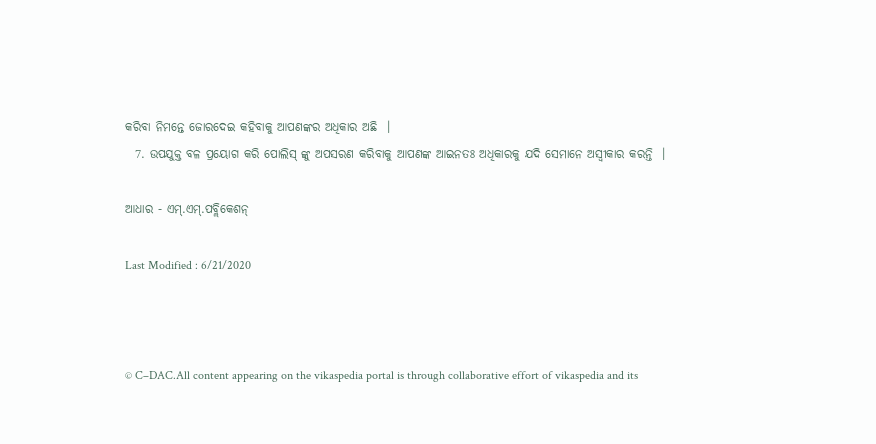କରିବା ନିମନ୍ତେ ଜୋରଦେଇ କହିବାକୁ ଆପଣଙ୍କର ଅଧିକାର ଅଛି  ।
  7. ଉପଯୁକ୍ତ ବଳ ପ୍ରୟୋଗ କରି ପୋଲିସ୍ ଙ୍କୁ ଅପସରଣ କରିବାକୁ ଆପଣଙ୍କ ଆଇନତଃ ଅଧିକାରକୁ ଯଦି ସେମାନେ ଅସ୍ଵୀକାର କରନ୍ତି  ।

ଆଧାର - ଏମ୍.ଏମ୍.ପବ୍ଲିକେଶନ୍

Last Modified : 6/21/2020



© C–DAC.All content appearing on the vikaspedia portal is through collaborative effort of vikaspedia and its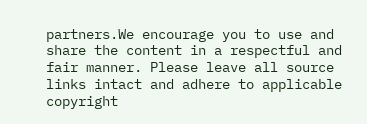partners.We encourage you to use and share the content in a respectful and fair manner. Please leave all source links intact and adhere to applicable copyright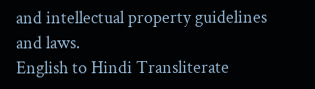and intellectual property guidelines and laws.
English to Hindi Transliterate